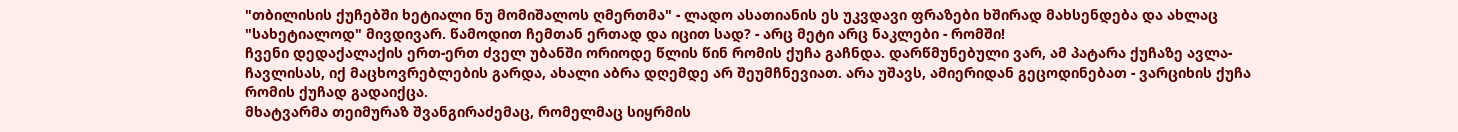"თბილისის ქუჩებში ხეტიალი ნუ მომიშალოს ღმერთმა" - ლადო ასათიანის ეს უკვდავი ფრაზები ხშირად მახსენდება და ახლაც "სახეტიალოდ" მივდივარ. წამოდით ჩემთან ერთად და იცით სად? - არც მეტი არც ნაკლები - რომში!
ჩვენი დედაქალაქის ერთ-ერთ ძველ უბანში ორიოდე წლის წინ რომის ქუჩა გაჩნდა. დარწმუნებული ვარ, ამ პატარა ქუჩაზე ავლა-ჩავლისას, იქ მაცხოვრებლების გარდა, ახალი აბრა დღემდე არ შეუმჩნევიათ. არა უშავს, ამიერიდან გეცოდინებათ - ვარციხის ქუჩა რომის ქუჩად გადაიქცა.
მხატვარმა თეიმურაზ შვანგირაძემაც, რომელმაც სიყრმის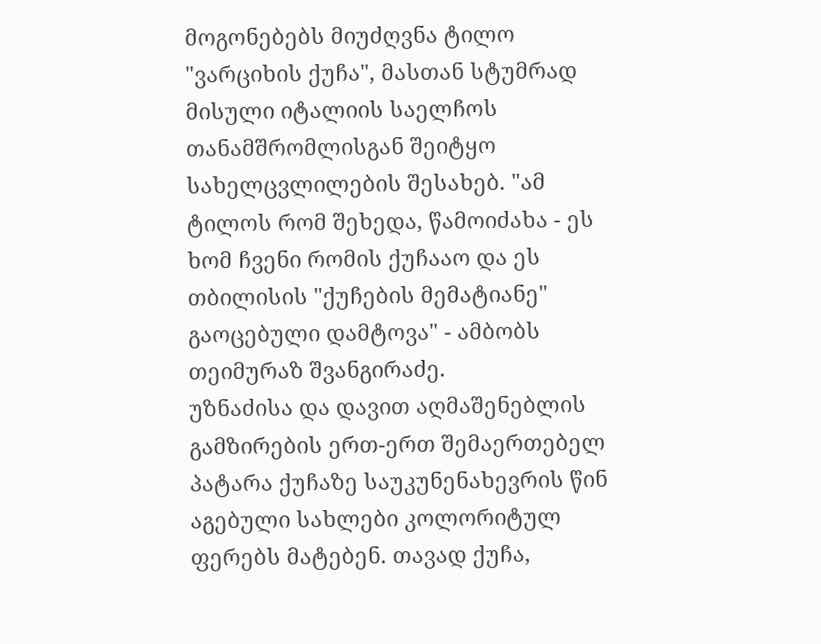მოგონებებს მიუძღვნა ტილო "ვარციხის ქუჩა", მასთან სტუმრად მისული იტალიის საელჩოს თანამშრომლისგან შეიტყო სახელცვლილების შესახებ. "ამ ტილოს რომ შეხედა, წამოიძახა - ეს ხომ ჩვენი რომის ქუჩააო და ეს თბილისის "ქუჩების მემატიანე" გაოცებული დამტოვა" - ამბობს თეიმურაზ შვანგირაძე.
უზნაძისა და დავით აღმაშენებლის გამზირების ერთ-ერთ შემაერთებელ პატარა ქუჩაზე საუკუნენახევრის წინ აგებული სახლები კოლორიტულ ფერებს მატებენ. თავად ქუჩა,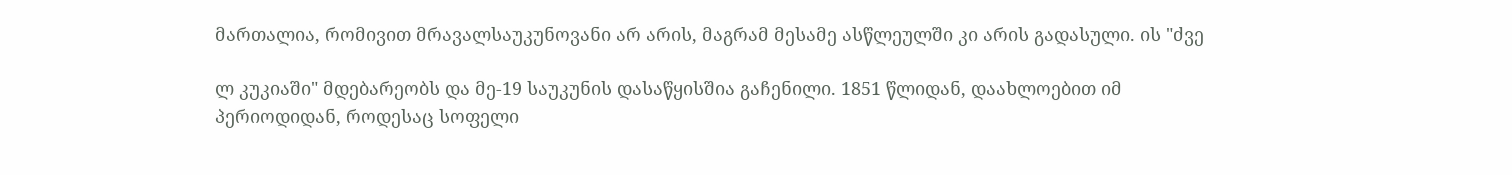მართალია, რომივით მრავალსაუკუნოვანი არ არის, მაგრამ მესამე ასწლეულში კი არის გადასული. ის "ძვე

ლ კუკიაში" მდებარეობს და მე-19 საუკუნის დასაწყისშია გაჩენილი. 1851 წლიდან, დაახლოებით იმ პერიოდიდან, როდესაც სოფელი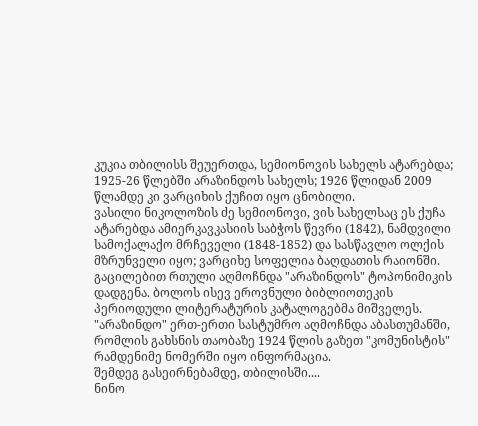კუკია თბილისს შეუერთდა, სემიონოვის სახელს ატარებდა;
1925-26 წლებში არაზინდოს სახელს; 1926 წლიდან 2009 წლამდე კი ვარციხის ქუჩით იყო ცნობილი.
ვასილი ნიკოლოზის ძე სემიონოვი, ვის სახელსაც ეს ქუჩა ატარებდა ამიერკავკასიის საბჭოს წევრი (1842), ნამდვილი სამოქალაქო მრჩეველი (1848-1852) და სასწავლო ოლქის მზრუნველი იყო; ვარციხე სოფელია ბაღდათის რაიონში. გაცილებით რთული აღმოჩნდა "არაზინდოს" ტოპონიმიკის დადგენა. ბოლოს ისევ ეროვნული ბიბლიოთეკის პერიოდული ლიტერატურის კატალოგებმა მიშველეს. "არაზინდო" ერთ-ერთი სასტუმრო აღმოჩნდა აბასთუმანში, რომლის გახსნის თაობაზე 1924 წლის გაზეთ "კომუნისტის" რამდენიმე ნომერში იყო ინფორმაცია.
შემდეგ გასეირნებამდე, თბილისში....
ნინო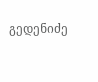გედენიძე